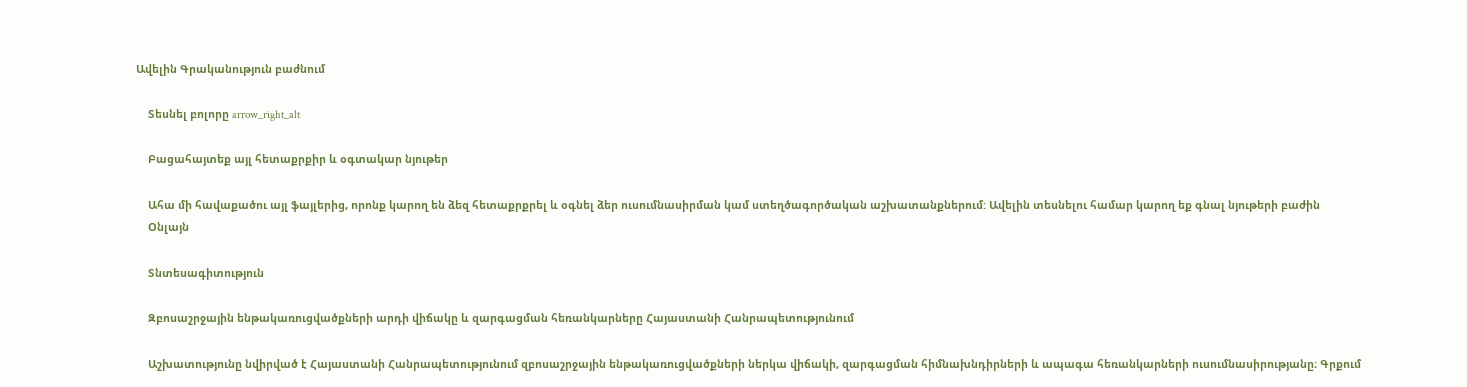Ավելին Գրականություն բաժնում

    Տեսնել բոլորը arrow_right_alt

    Բացահայտեք այլ հետաքրքիր և օգտակար նյութեր

    Ահա մի հավաքածու այլ ֆայլերից, որոնք կարող են ձեզ հետաքրքրել և օգնել ձեր ուսումնասիրման կամ ստեղծագործական աշխատանքներում: Ավելին տեսնելու համար կարող եք գնալ նյութերի բաժին
    Օնլայն

    Տնտեսագիտություն

    Զբոսաշրջային ենթակառուցվածքների արդի վիճակը և զարգացման հեռանկարները Հայաստանի Հանրապետությունում

    Աշխատությունը նվիրված է Հայաստանի Հանրապետությունում զբոսաշրջային ենթակառուցվածքների ներկա վիճակի, զարգացման հիմնախնդիրների և ապագա հեռանկարների ուսումնասիրությանը։ Գրքում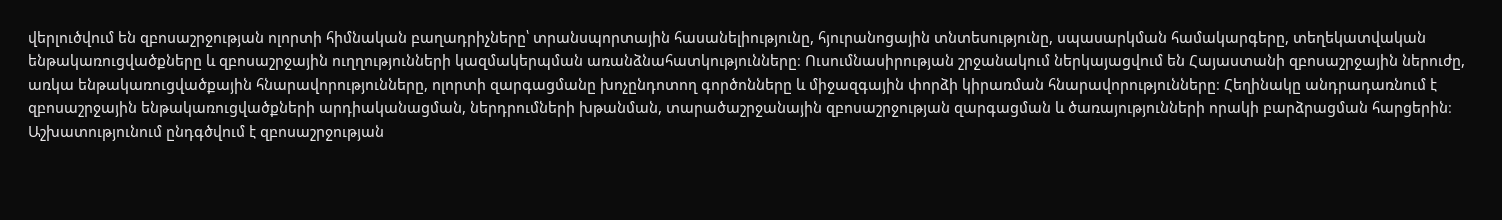վերլուծվում են զբոսաշրջության ոլորտի հիմնական բաղադրիչները՝ տրանսպորտային հասանելիությունը, հյուրանոցային տնտեսությունը, սպասարկման համակարգերը, տեղեկատվական ենթակառուցվածքները և զբոսաշրջային ուղղությունների կազմակերպման առանձնահատկությունները։ Ուսումնասիրության շրջանակում ներկայացվում են Հայաստանի զբոսաշրջային ներուժը, առկա ենթակառուցվածքային հնարավորությունները, ոլորտի զարգացմանը խոչընդոտող գործոնները և միջազգային փորձի կիրառման հնարավորությունները։ Հեղինակը անդրադառնում է զբոսաշրջային ենթակառուցվածքների արդիականացման, ներդրումների խթանման, տարածաշրջանային զբոսաշրջության զարգացման և ծառայությունների որակի բարձրացման հարցերին։ Աշխատությունում ընդգծվում է զբոսաշրջության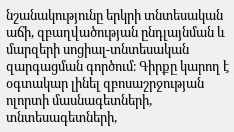նշանակությունը երկրի տնտեսական աճի, զբաղվածության ընդլայնման և մարզերի սոցիալ-տնտեսական զարգացման գործում։ Գիրքը կարող է օգտակար լինել զբոսաշրջության ոլորտի մասնագետների, տնտեսագետների,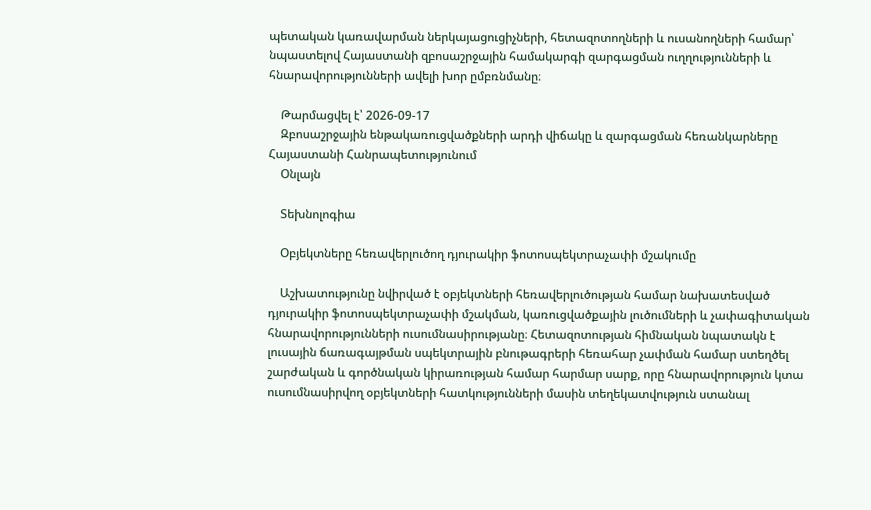պետական կառավարման ներկայացուցիչների, հետազոտողների և ուսանողների համար՝ նպաստելով Հայաստանի զբոսաշրջային համակարգի զարգացման ուղղությունների և հնարավորությունների ավելի խոր ըմբռնմանը։

    Թարմացվել է՝ 2026-09-17
    Զբոսաշրջային ենթակառուցվածքների արդի վիճակը և զարգացման հեռանկարները Հայաստանի Հանրապետությունում
    Օնլայն

    Տեխնոլոգիա

    Օբյեկտները հեռավերլուծող դյուրակիր ֆոտոսպեկտրաչափի մշակումը

    Աշխատությունը նվիրված է օբյեկտների հեռավերլուծության համար նախատեսված դյուրակիր ֆոտոսպեկտրաչափի մշակման, կառուցվածքային լուծումների և չափագիտական հնարավորությունների ուսումնասիրությանը։ Հետազոտության հիմնական նպատակն է լուսային ճառագայթման սպեկտրային բնութագրերի հեռահար չափման համար ստեղծել շարժական և գործնական կիրառության համար հարմար սարք, որը հնարավորություն կտա ուսումնասիրվող օբյեկտների հատկությունների մասին տեղեկատվություն ստանալ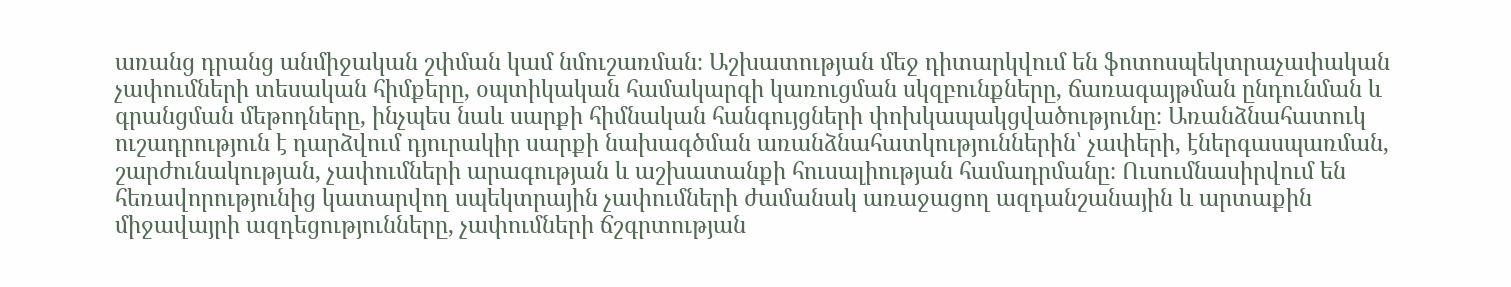առանց դրանց անմիջական շփման կամ նմուշառման։ Աշխատության մեջ դիտարկվում են ֆոտոսպեկտրաչափական չափումների տեսական հիմքերը, օպտիկական համակարգի կառուցման սկզբունքները, ճառագայթման ընդունման և գրանցման մեթոդները, ինչպես նաև սարքի հիմնական հանգույցների փոխկապակցվածությունը։ Առանձնահատուկ ուշադրություն է դարձվում դյուրակիր սարքի նախագծման առանձնահատկություններին՝ չափերի, էներգասպառման, շարժունակության, չափումների արագության և աշխատանքի հուսալիության համադրմանը։ Ուսումնասիրվում են հեռավորությունից կատարվող սպեկտրային չափումների ժամանակ առաջացող ազդանշանային և արտաքին միջավայրի ազդեցությունները, չափումների ճշգրտության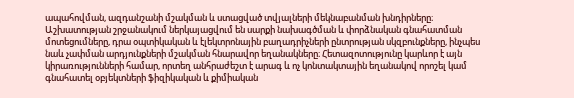ապահովման, ազդանշանի մշակման և ստացված տվյալների մեկնաբանման խնդիրները։ Աշխատության շրջանակում ներկայացվում են սարքի նախագծման և փորձնական գնահատման մոտեցումները, դրա օպտիկական և էլեկտրոնային բաղադրիչների ընտրության սկզբունքները, ինչպես նաև չափման արդյունքների մշակման հնարավոր եղանակները։ Հետազոտությունը կարևոր է այն կիրառությունների համար, որտեղ անհրաժեշտ է արագ և ոչ կոնտակտային եղանակով որոշել կամ գնահատել օբյեկտների ֆիզիկական և քիմիական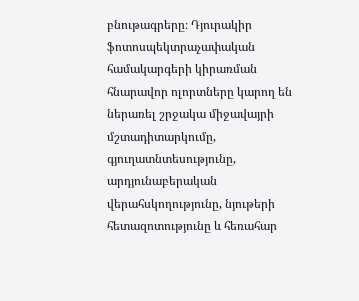բնութագրերը։ Դյուրակիր ֆոտոսպեկտրաչափական համակարգերի կիրառման հնարավոր ոլորտները կարող են ներառել շրջակա միջավայրի մշտադիտարկումը, գյուղատնտեսությունը, արդյունաբերական վերահսկողությունը, նյութերի հետազոտությունը և հեռահար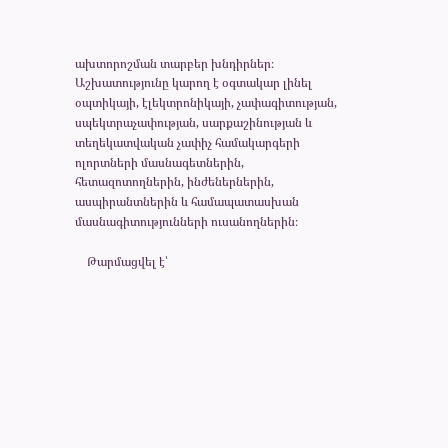ախտորոշման տարբեր խնդիրներ։ Աշխատությունը կարող է օգտակար լինել օպտիկայի, էլեկտրոնիկայի, չափագիտության, սպեկտրաչափության, սարքաշինության և տեղեկատվական չափիչ համակարգերի ոլորտների մասնագետներին, հետազոտողներին, ինժեներներին, ասպիրանտներին և համապատասխան մասնագիտությունների ուսանողներին։

    Թարմացվել է՝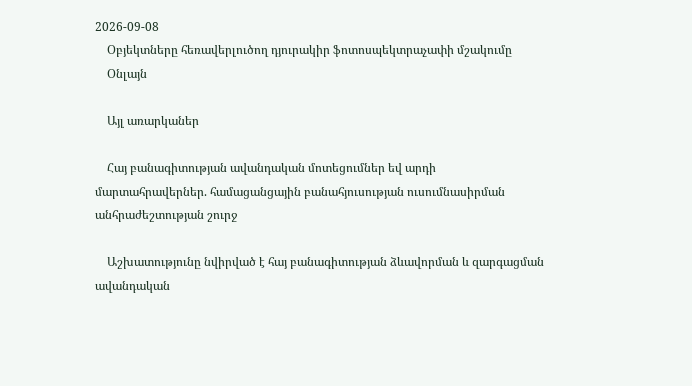2026-09-08
    Օբյեկտները հեռավերլուծող դյուրակիր ֆոտոսպեկտրաչափի մշակումը
    Օնլայն

    Այլ առարկաներ

    Հայ բանագիտության ավանդական մոտեցումներ եվ արդի մարտահրավերներ. համացանցային բանահյուսության ուսումնասիրման անհրաժեշտության շուրջ

    Աշխատությունը նվիրված է հայ բանագիտության ձևավորման և զարգացման ավանդական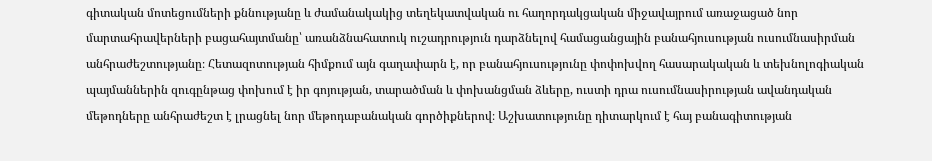գիտական մոտեցումների քննությանը և ժամանակակից տեղեկատվական ու հաղորդակցական միջավայրում առաջացած նոր մարտահրավերների բացահայտմանը՝ առանձնահատուկ ուշադրություն դարձնելով համացանցային բանահյուսության ուսումնասիրման անհրաժեշտությանը։ Հետազոտության հիմքում այն գաղափարն է, որ բանահյուսությունը փոփոխվող հասարակական և տեխնոլոգիական պայմաններին զուգընթաց փոխում է իր գոյության, տարածման և փոխանցման ձևերը, ուստի դրա ուսումնասիրության ավանդական մեթոդները անհրաժեշտ է լրացնել նոր մեթոդաբանական գործիքներով։ Աշխատությունը դիտարկում է հայ բանագիտության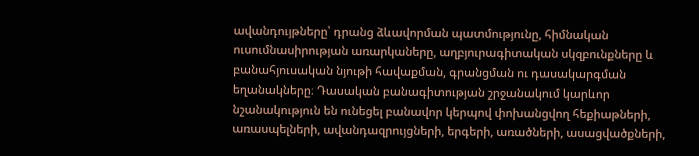ավանդույթները՝ դրանց ձևավորման պատմությունը, հիմնական ուսումնասիրության առարկաները, աղբյուրագիտական սկզբունքները և բանահյուսական նյութի հավաքման, գրանցման ու դասակարգման եղանակները։ Դասական բանագիտության շրջանակում կարևոր նշանակություն են ունեցել բանավոր կերպով փոխանցվող հեքիաթների, առասպելների, ավանդազրույցների, երգերի, առածների, ասացվածքների,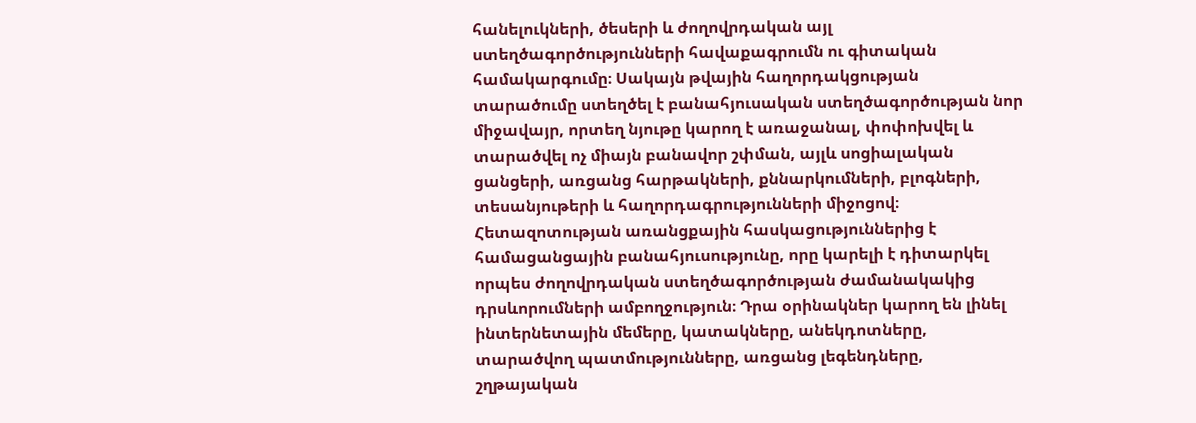հանելուկների, ծեսերի և ժողովրդական այլ ստեղծագործությունների հավաքագրումն ու գիտական համակարգումը։ Սակայն թվային հաղորդակցության տարածումը ստեղծել է բանահյուսական ստեղծագործության նոր միջավայր, որտեղ նյութը կարող է առաջանալ, փոփոխվել և տարածվել ոչ միայն բանավոր շփման, այլև սոցիալական ցանցերի, առցանց հարթակների, քննարկումների, բլոգների, տեսանյութերի և հաղորդագրությունների միջոցով։ Հետազոտության առանցքային հասկացություններից է համացանցային բանահյուսությունը, որը կարելի է դիտարկել որպես ժողովրդական ստեղծագործության ժամանակակից դրսևորումների ամբողջություն։ Դրա օրինակներ կարող են լինել ինտերնետային մեմերը, կատակները, անեկդոտները, տարածվող պատմությունները, առցանց լեգենդները, շղթայական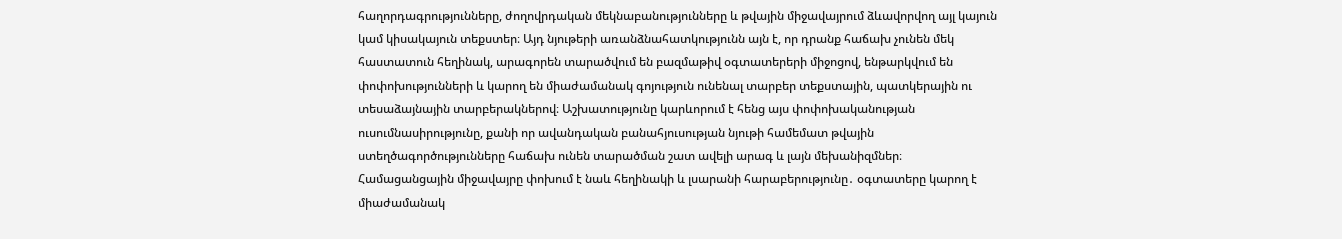հաղորդագրությունները, ժողովրդական մեկնաբանությունները և թվային միջավայրում ձևավորվող այլ կայուն կամ կիսակայուն տեքստեր։ Այդ նյութերի առանձնահատկությունն այն է, որ դրանք հաճախ չունեն մեկ հաստատուն հեղինակ, արագորեն տարածվում են բազմաթիվ օգտատերերի միջոցով, ենթարկվում են փոփոխությունների և կարող են միաժամանակ գոյություն ունենալ տարբեր տեքստային, պատկերային ու տեսաձայնային տարբերակներով։ Աշխատությունը կարևորում է հենց այս փոփոխականության ուսումնասիրությունը, քանի որ ավանդական բանահյուսության նյութի համեմատ թվային ստեղծագործությունները հաճախ ունեն տարածման շատ ավելի արագ և լայն մեխանիզմներ։ Համացանցային միջավայրը փոխում է նաև հեղինակի և լսարանի հարաբերությունը․ օգտատերը կարող է միաժամանակ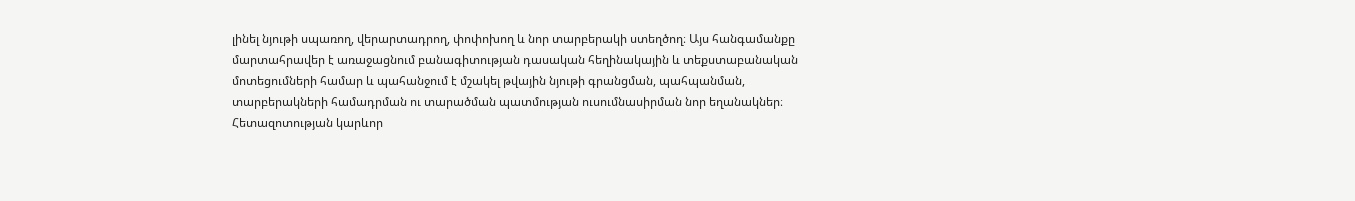լինել նյութի սպառող, վերարտադրող, փոփոխող և նոր տարբերակի ստեղծող։ Այս հանգամանքը մարտահրավեր է առաջացնում բանագիտության դասական հեղինակային և տեքստաբանական մոտեցումների համար և պահանջում է մշակել թվային նյութի գրանցման, պահպանման, տարբերակների համադրման ու տարածման պատմության ուսումնասիրման նոր եղանակներ։ Հետազոտության կարևոր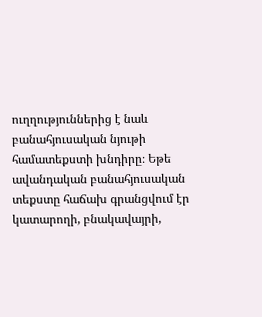ուղղություններից է նաև բանահյուսական նյութի համատեքստի խնդիրը։ Եթե ավանդական բանահյուսական տեքստը հաճախ գրանցվում էր կատարողի, բնակավայրի,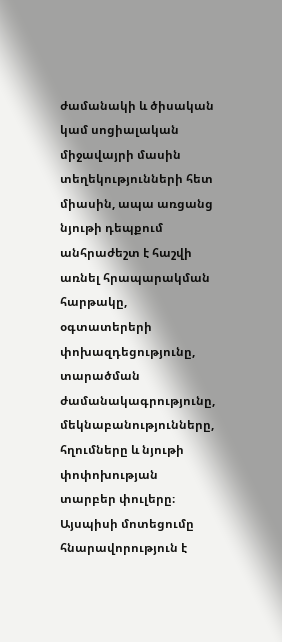ժամանակի և ծիսական կամ սոցիալական միջավայրի մասին տեղեկությունների հետ միասին, ապա առցանց նյութի դեպքում անհրաժեշտ է հաշվի առնել հրապարակման հարթակը, օգտատերերի փոխազդեցությունը, տարածման ժամանակագրությունը, մեկնաբանությունները, հղումները և նյութի փոփոխության տարբեր փուլերը։ Այսպիսի մոտեցումը հնարավորություն է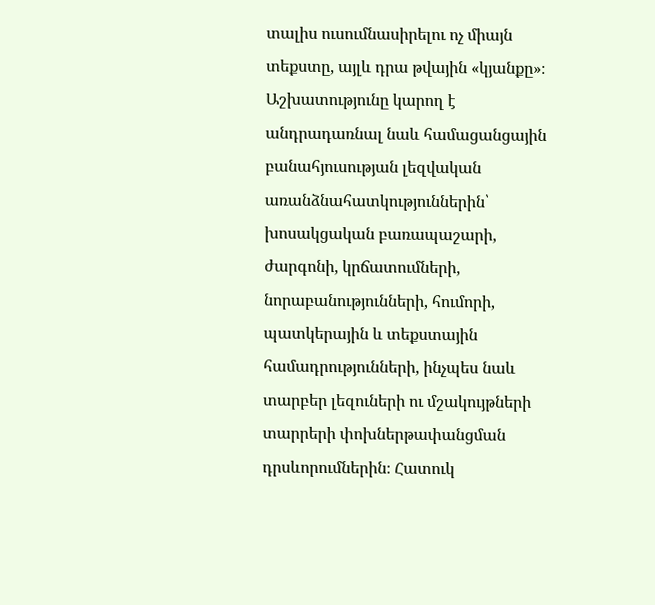տալիս ուսումնասիրելու ոչ միայն տեքստը, այլև դրա թվային «կյանքը»։ Աշխատությունը կարող է անդրադառնալ նաև համացանցային բանահյուսության լեզվական առանձնահատկություններին՝ խոսակցական բառապաշարի, ժարգոնի, կրճատումների, նորաբանությունների, հումորի, պատկերային և տեքստային համադրությունների, ինչպես նաև տարբեր լեզուների ու մշակույթների տարրերի փոխներթափանցման դրսևորումներին։ Հատուկ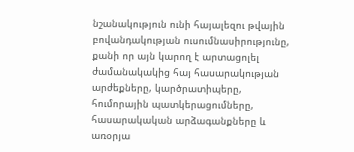նշանակություն ունի հայալեզու թվային բովանդակության ուսումնասիրությունը, քանի որ այն կարող է արտացոլել ժամանակակից հայ հասարակության արժեքները, կարծրատիպերը, հումորային պատկերացումները, հասարակական արձագանքները և առօրյա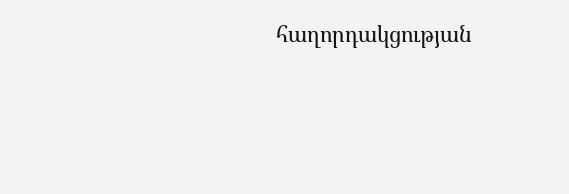հաղորդակցության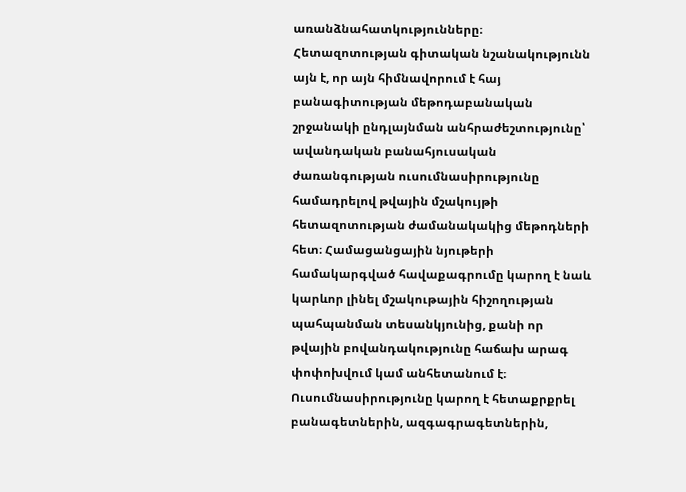առանձնահատկությունները։ Հետազոտության գիտական նշանակությունն այն է, որ այն հիմնավորում է հայ բանագիտության մեթոդաբանական շրջանակի ընդլայնման անհրաժեշտությունը՝ ավանդական բանահյուսական ժառանգության ուսումնասիրությունը համադրելով թվային մշակույթի հետազոտության ժամանակակից մեթոդների հետ։ Համացանցային նյութերի համակարգված հավաքագրումը կարող է նաև կարևոր լինել մշակութային հիշողության պահպանման տեսանկյունից, քանի որ թվային բովանդակությունը հաճախ արագ փոփոխվում կամ անհետանում է։ Ուսումնասիրությունը կարող է հետաքրքրել բանագետներին, ազգագրագետներին,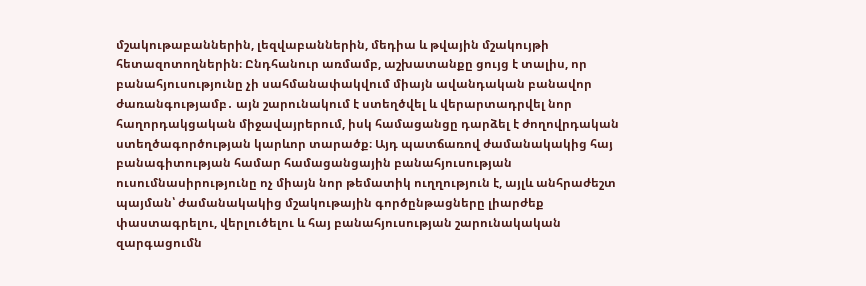մշակութաբաններին, լեզվաբաններին, մեդիա և թվային մշակույթի հետազոտողներին։ Ընդհանուր առմամբ, աշխատանքը ցույց է տալիս, որ բանահյուսությունը չի սահմանափակվում միայն ավանդական բանավոր ժառանգությամբ․ այն շարունակում է ստեղծվել և վերարտադրվել նոր հաղորդակցական միջավայրերում, իսկ համացանցը դարձել է ժողովրդական ստեղծագործության կարևոր տարածք։ Այդ պատճառով ժամանակակից հայ բանագիտության համար համացանցային բանահյուսության ուսումնասիրությունը ոչ միայն նոր թեմատիկ ուղղություն է, այլև անհրաժեշտ պայման՝ ժամանակակից մշակութային գործընթացները լիարժեք փաստագրելու, վերլուծելու և հայ բանահյուսության շարունակական զարգացումն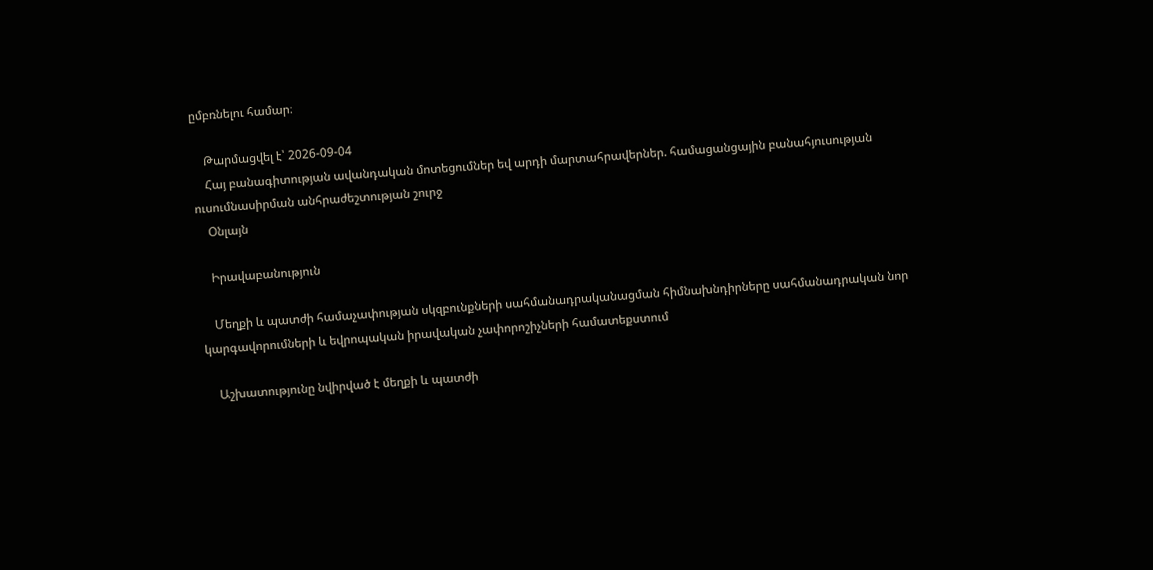ըմբռնելու համար։

    Թարմացվել է՝ 2026-09-04
    Հայ բանագիտության ավանդական մոտեցումներ եվ արդի մարտահրավերներ. համացանցային բանահյուսության ուսումնասիրման անհրաժեշտության շուրջ
    Օնլայն

    Իրավաբանություն

    Մեղքի և պատժի համաչափության սկզբունքների սահմանադրականացման հիմնախնդիրները սահմանադրական նոր կարգավորումների և եվրոպական իրավական չափորոշիչների համատեքստում

    Աշխատությունը նվիրված է մեղքի և պատժի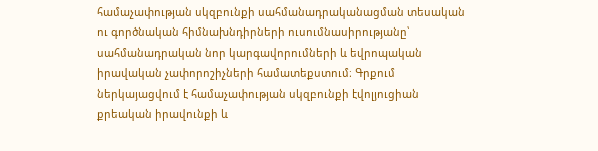համաչափության սկզբունքի սահմանադրականացման տեսական ու գործնական հիմնախնդիրների ուսումնասիրությանը՝ սահմանադրական նոր կարգավորումների և եվրոպական իրավական չափորոշիչների համատեքստում։ Գրքում ներկայացվում է համաչափության սկզբունքի էվոլյուցիան քրեական իրավունքի և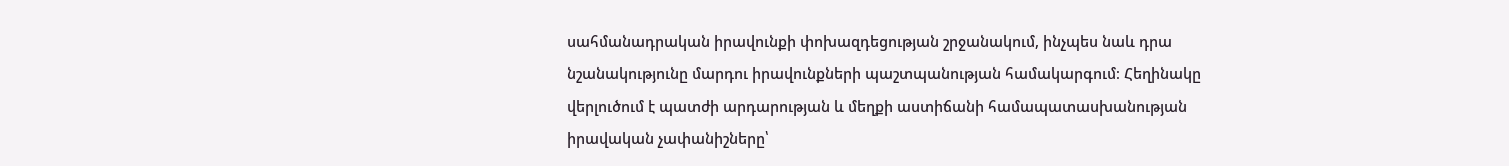սահմանադրական իրավունքի փոխազդեցության շրջանակում, ինչպես նաև դրա նշանակությունը մարդու իրավունքների պաշտպանության համակարգում։ Հեղինակը վերլուծում է պատժի արդարության և մեղքի աստիճանի համապատասխանության իրավական չափանիշները՝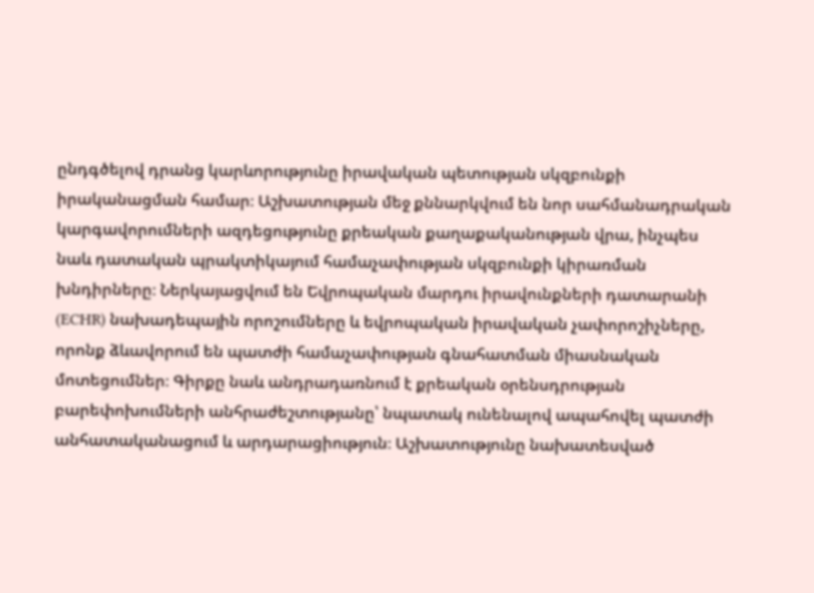ընդգծելով դրանց կարևորությունը իրավական պետության սկզբունքի իրականացման համար։ Աշխատության մեջ քննարկվում են նոր սահմանադրական կարգավորումների ազդեցությունը քրեական քաղաքականության վրա, ինչպես նաև դատական պրակտիկայում համաչափության սկզբունքի կիրառման խնդիրները։ Ներկայացվում են Եվրոպական մարդու իրավունքների դատարանի (ECHR) նախադեպային որոշումները և եվրոպական իրավական չափորոշիչները, որոնք ձևավորում են պատժի համաչափության գնահատման միասնական մոտեցումներ։ Գիրքը նաև անդրադառնում է քրեական օրենսդրության բարեփոխումների անհրաժեշտությանը՝ նպատակ ունենալով ապահովել պատժի անհատականացում և արդարացիություն։ Աշխատությունը նախատեսված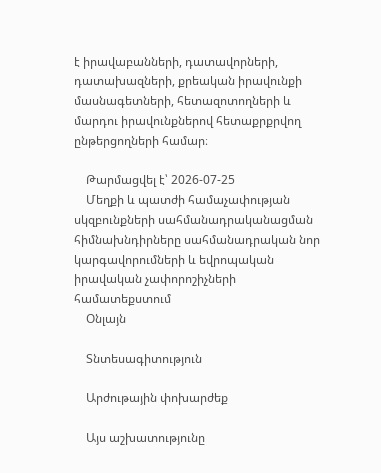է իրավաբանների, դատավորների, դատախազների, քրեական իրավունքի մասնագետների, հետազոտողների և մարդու իրավունքներով հետաքրքրվող ընթերցողների համար։

    Թարմացվել է՝ 2026-07-25
    Մեղքի և պատժի համաչափության սկզբունքների սահմանադրականացման հիմնախնդիրները սահմանադրական նոր կարգավորումների և եվրոպական իրավական չափորոշիչների համատեքստում
    Օնլայն

    Տնտեսագիտություն

    Արժութային փոխարժեք

    Այս աշխատությունը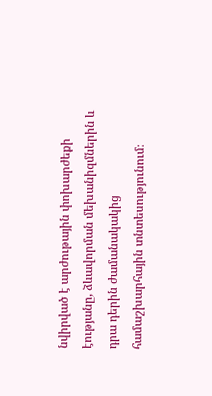նվիրված է արժութային փոխարժեքի էությանը, ձևավորման մեխանիզմներին և դրա դերին ժամանակակից համաշխարհային տնտեսությունում։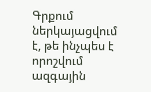Գրքում ներկայացվում է, թե ինչպես է որոշվում ազգային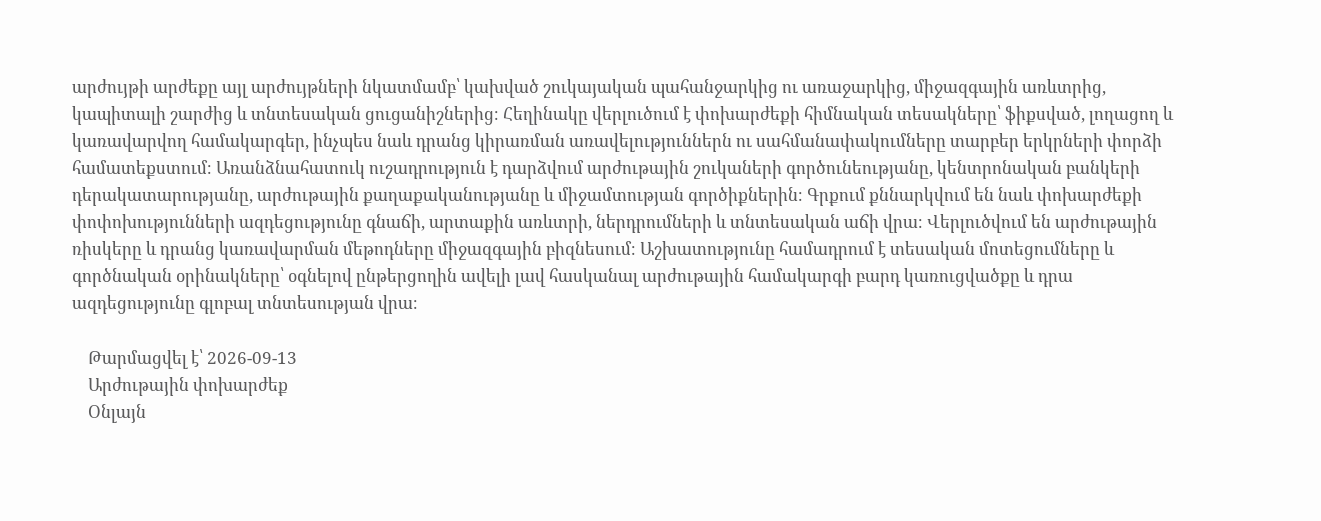արժույթի արժեքը այլ արժույթների նկատմամբ՝ կախված շուկայական պահանջարկից ու առաջարկից, միջազգային առևտրից, կապիտալի շարժից և տնտեսական ցուցանիշներից։ Հեղինակը վերլուծում է փոխարժեքի հիմնական տեսակները՝ ֆիքսված, լողացող և կառավարվող համակարգեր, ինչպես նաև դրանց կիրառման առավելություններն ու սահմանափակումները տարբեր երկրների փորձի համատեքստում։ Առանձնահատուկ ուշադրություն է դարձվում արժութային շուկաների գործունեությանը, կենտրոնական բանկերի դերակատարությանը, արժութային քաղաքականությանը և միջամտության գործիքներին։ Գրքում քննարկվում են նաև փոխարժեքի փոփոխությունների ազդեցությունը գնաճի, արտաքին առևտրի, ներդրումների և տնտեսական աճի վրա։ Վերլուծվում են արժութային ռիսկերը և դրանց կառավարման մեթոդները միջազգային բիզնեսում։ Աշխատությունը համադրում է տեսական մոտեցումները և գործնական օրինակները՝ օգնելով ընթերցողին ավելի լավ հասկանալ արժութային համակարգի բարդ կառուցվածքը և դրա ազդեցությունը գլոբալ տնտեսության վրա։

    Թարմացվել է՝ 2026-09-13
    Արժութային փոխարժեք
    Օնլայն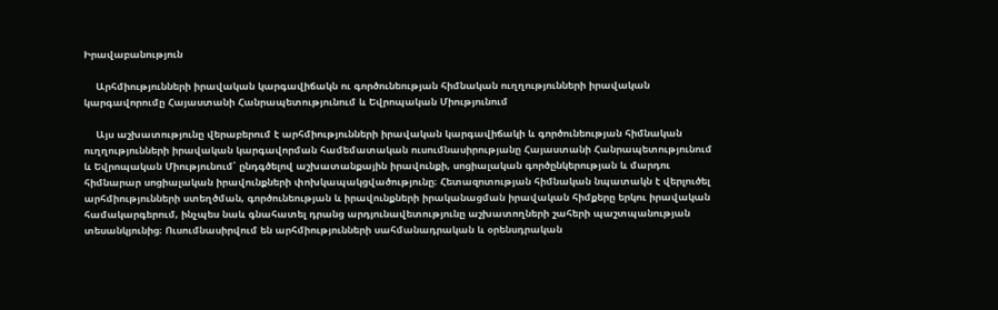Իրավաբանություն

    Արհմիությունների իրավական կարգավիճակն ու գործունեության հիմնական ուղղությունների իրավական կարգավորումը Հայաստանի Հանրապետությունում և Եվրոպական Միությունում

    Այս աշխատությունը վերաբերում է արհմիությունների իրավական կարգավիճակի և գործունեության հիմնական ուղղությունների իրավական կարգավորման համեմատական ուսումնասիրությանը Հայաստանի Հանրապետությունում և Եվրոպական Միությունում՝ ընդգծելով աշխատանքային իրավունքի, սոցիալական գործընկերության և մարդու հիմնարար սոցիալական իրավունքների փոխկապակցվածությունը։ Հետազոտության հիմնական նպատակն է վերլուծել արհմիությունների ստեղծման, գործունեության և իրավունքների իրականացման իրավական հիմքերը երկու իրավական համակարգերում, ինչպես նաև գնահատել դրանց արդյունավետությունը աշխատողների շահերի պաշտպանության տեսանկյունից։ Ուսումնասիրվում են արհմիությունների սահմանադրական և օրենսդրական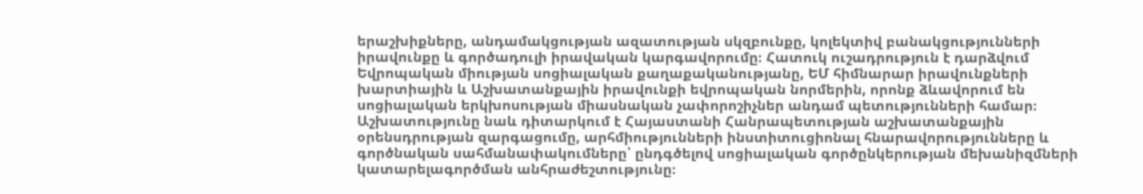երաշխիքները, անդամակցության ազատության սկզբունքը, կոլեկտիվ բանակցությունների իրավունքը և գործադուլի իրավական կարգավորումը։ Հատուկ ուշադրություն է դարձվում Եվրոպական միության սոցիալական քաղաքականությանը, ԵՄ հիմնարար իրավունքների խարտիային և Աշխատանքային իրավունքի եվրոպական նորմերին, որոնք ձևավորում են սոցիալական երկխոսության միասնական չափորոշիչներ անդամ պետությունների համար։ Աշխատությունը նաև դիտարկում է Հայաստանի Հանրապետության աշխատանքային օրենսդրության զարգացումը, արհմիությունների ինստիտուցիոնալ հնարավորությունները և գործնական սահմանափակումները՝ ընդգծելով սոցիալական գործընկերության մեխանիզմների կատարելագործման անհրաժեշտությունը։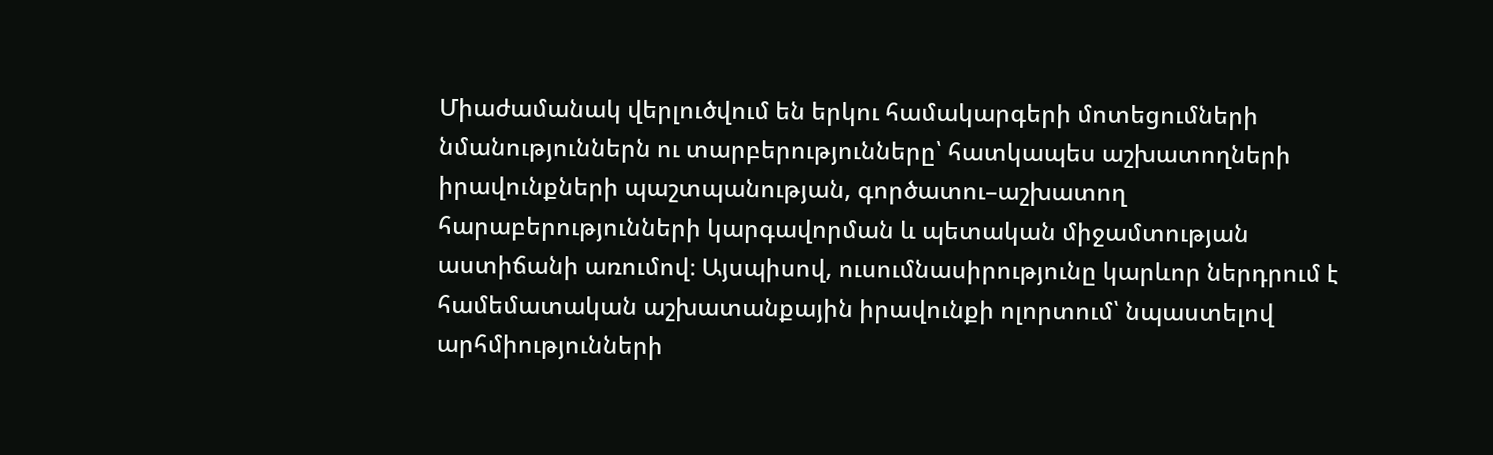Միաժամանակ վերլուծվում են երկու համակարգերի մոտեցումների նմանություններն ու տարբերությունները՝ հատկապես աշխատողների իրավունքների պաշտպանության, գործատու–աշխատող հարաբերությունների կարգավորման և պետական միջամտության աստիճանի առումով։ Այսպիսով, ուսումնասիրությունը կարևոր ներդրում է համեմատական աշխատանքային իրավունքի ոլորտում՝ նպաստելով արհմիությունների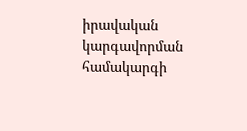իրավական կարգավորման համակարգի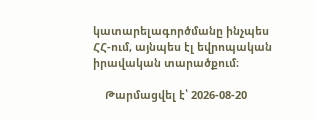կատարելագործմանը ինչպես ՀՀ-ում, այնպես էլ եվրոպական իրավական տարածքում։

    Թարմացվել է՝ 2026-08-20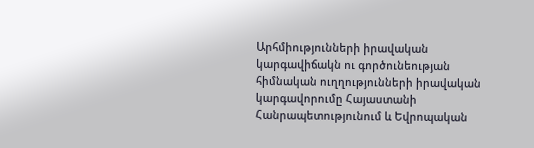Արհմիությունների իրավական կարգավիճակն ու գործունեության հիմնական ուղղությունների իրավական կարգավորումը Հայաստանի Հանրապետությունում և Եվրոպական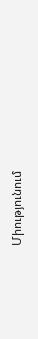Միությունում